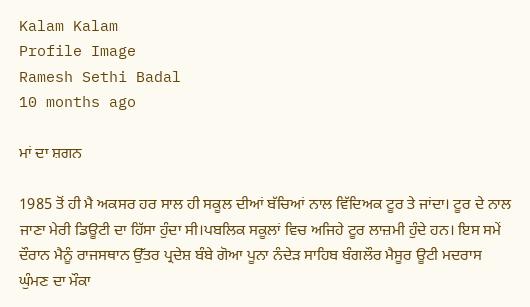Kalam Kalam
Profile Image
Ramesh Sethi Badal
10 months ago

ਮਾਂ ਦਾ ਸ਼ਗਨ

1985 ਤੋਂ ਹੀ ਮੈ ਅਕਸਰ ਹਰ ਸਾਲ ਹੀ ਸਕੂਲ ਦੀਆਂ ਬੱਚਿਆਂ ਨਾਲ ਵਿੱਦਿਅਕ ਟੂਰ ਤੇ ਜਾਂਦਾ। ਟੂਰ ਦੇ ਨਾਲ ਜਾਣਾ ਮੇਰੀ ਡਿਊਟੀ ਦਾ ਹਿੱਸਾ ਹੁੰਦਾ ਸੀ।ਪਬਲਿਕ ਸਕੂਲਾਂ ਵਿਚ ਅਜਿਹੇ ਟੂਰ ਲਾਜ਼ਮੀ ਹੁੰਦੇ ਹਨ। ਇਸ ਸਮੇਂ ਦੌਰਾਨ ਮੈਨੂੰ ਰਾਜਸਥਾਨ ਉੱਤਰ ਪ੍ਰਦੇਸ਼ ਬੰਬੇ ਗੋਆ ਪੂਨਾ ਨੰਦੇੜ ਸਾਹਿਬ ਬੰਗਲੌਰ ਮੈਸੂਰ ਊਟੀ ਮਦਰਾਸ ਘੁੰਮਣ ਦਾ ਮੌਕਾ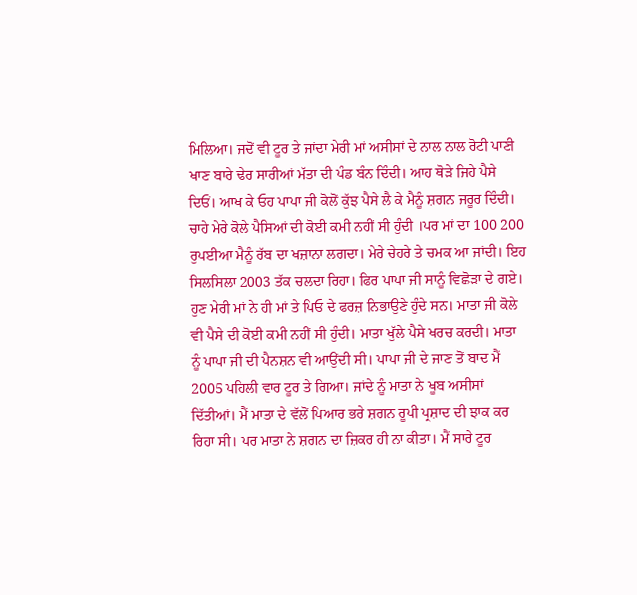ਮਿਲਿਆ। ਜਦੋਂ ਵੀ ਟੂਰ ਤੇ ਜਾਂਦਾ ਮੇਰੀ ਮਾਂ ਅਸੀਸਾਂ ਦੇ ਨਾਲ ਨਾਲ ਰੋਟੀ ਪਾਣੀ ਖਾਣ ਬਾਰੇ ਢੇਰ ਸਾਰੀਆਂ ਮੱਤਾ ਦੀ ਪੰਡ ਬੰਨ ਦਿੰਦੀ। ਆਹ ਥੋੜੇ ਜਿਹੇ ਪੈਸੇ ਦਿਓਂ। ਆਖ ਕੇ ਓਹ ਪਾਪਾ ਜੀ ਕੋਲੋਂ ਕੁੱਝ ਪੈਸੇ ਲੈ ਕੇ ਮੈਨੂੰ ਸ਼ਗਨ ਜਰੂਰ ਦਿੰਦੀ। ਚਾਹੇ ਮੇਰੇ ਕੋਲੇ ਪੈਸਿਆਂ ਦੀ ਕੋਈ ਕਮੀ ਨਹੀਂ ਸੀ ਹੁੰਦੀ ।ਪਰ ਮਾਂ ਦਾ 100 200 ਰੁਪਈਆ ਮੈਨੂੰ ਰੱਬ ਦਾ ਖਜ਼ਾਨਾ ਲਗਦਾ। ਮੇਰੇ ਚੇਹਰੇ ਤੇ ਚਮਕ ਆ ਜਾਂਦੀ। ਇਹ ਸਿਲਸਿਲਾ 2003 ਤੱਕ ਚਲਦਾ ਰਿਹਾ। ਫਿਰ ਪਾਪਾ ਜੀ ਸਾਨੂੰ ਵਿਛੋੜਾ ਦੇ ਗਏ। ਹੁਣ ਮੇਰੀ ਮਾਂ ਨੇ ਹੀ ਮਾਂ ਤੇ ਪਿਓ ਦੇ ਫਰਜ਼ ਨਿਭਾਉਣੇ ਹੁੰਦੇ ਸਨ। ਮਾਤਾ ਜੀ ਕੋਲੇ ਵੀ ਪੈਸੇ ਦੀ ਕੋਈ ਕਮੀ ਨਹੀਂ ਸੀ ਹੁੰਦੀ। ਮਾਤਾ ਖੁੱਲੇ ਪੈਸੇ ਖਰਚ ਕਰਦੀ। ਮਾਤਾ ਨੂੰ ਪਾਪਾ ਜੀ ਦੀ ਪੈਨਸ਼ਨ ਵੀ ਆਉਂਦੀ ਸੀ। ਪਾਪਾ ਜੀ ਦੇ ਜਾਣ ਤੋਂ ਬਾਦ ਮੈਂ 2005 ਪਹਿਲੀ ਵਾਰ ਟੂਰ ਤੇ ਗਿਆ। ਜਾਂਦੇ ਨੂੰ ਮਾਤਾ ਨੇ ਖੂਬ ਅਸੀਸਾਂ ਦਿੱਤੀਆਂ। ਮੈਂ ਮਾਤਾ ਦੇ ਵੱਲੋਂ ਪਿਆਰ ਭਰੇ ਸ਼ਗਨ ਰੂਪੀ ਪ੍ਰਸ਼ਾਦ ਦੀ ਝਾਕ ਕਰ ਰਿਹਾ ਸੀ। ਪਰ ਮਾਤਾ ਨੇ ਸ਼ਗਨ ਦਾ ਜ਼ਿਕਰ ਹੀ ਨਾ ਕੀਤਾ। ਮੈਂ ਸਾਰੇ ਟੂਰ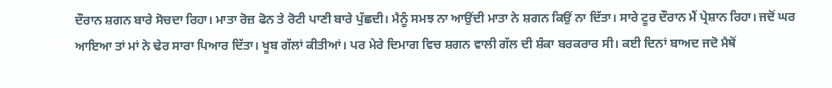ਦੌਰਾਨ ਸ਼ਗਨ ਬਾਰੇ ਸੋਚਦਾ ਰਿਹਾ। ਮਾਤਾ ਰੋਜ਼ ਫੋਨ ਤੇ ਰੋਟੀ ਪਾਣੀ ਬਾਰੇ ਪੁੱਛਦੀ। ਮੈਨੂੰ ਸਮਝ ਨਾ ਆਉਂਦੀ ਮਾਤਾ ਨੇ ਸ਼ਗਨ ਕਿਉਂ ਨਾ ਦਿੱਤਾ। ਸਾਰੇ ਟੂਰ ਦੌਰਾਨ ਮੈਂ ਪ੍ਰੇਸ਼ਾਨ ਰਿਹਾ। ਜਦੋਂ ਘਰ ਆਇਆ ਤਾਂ ਮਾਂ ਨੇ ਢੇਰ ਸਾਰਾ ਪਿਆਰ ਦਿੱਤਾ। ਖੂਬ ਗੱਲਾਂ ਕੀਤੀਆਂ। ਪਰ ਮੇਰੇ ਦਿਮਾਗ ਵਿਚ ਸ਼ਗਨ ਵਾਲੀ ਗੱਲ ਦੀ ਸ਼ੰਕਾ ਬਰਕਰਾਰ ਸੀ। ਕਈ ਦਿਨਾਂ ਬਾਅਦ ਜਦੋ ਮੈਥੋਂ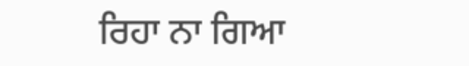ਰਿਹਾ ਨਾ ਗਿਆ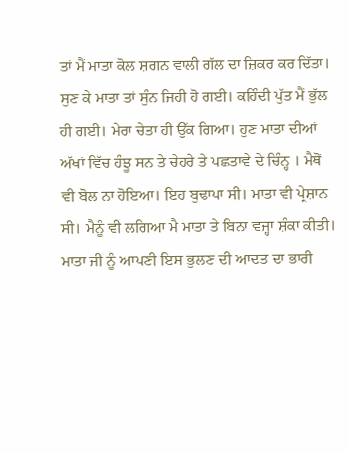ਤਾਂ ਮੈਂ ਮਾਤਾ ਕੋਲ ਸ਼ਗਨ ਵਾਲੀ ਗੱਲ ਦਾ ਜ਼ਿਕਰ ਕਰ ਦਿੱਤਾ। ਸੁਣ ਕੇ ਮਾਤਾ ਤਾਂ ਸੁੰਨ ਜਿਹੀ ਹੋ ਗਈ। ਕਹਿੰਦੀ ਪੁੱਤ ਮੈਂ ਭੁੱਲ ਹੀ ਗਈ। ਮੇਰਾ ਚੇਤਾ ਹੀ ਉੱਕ ਗਿਆ। ਹੁਣ ਮਾਤਾ ਦੀਆਂ ਅੱਖਾਂ ਵਿੱਚ ਹੰਝੂ ਸਨ ਤੇ ਚੇਹਰੇ ਤੇ ਪਛਤਾਵੇ ਦੇ ਚਿੰਨ੍ਹ । ਮੈਥੋਂ ਵੀ ਬੋਲ ਨਾ ਹੋਇਆ। ਇਹ ਬੁਢਾਪਾ ਸੀ। ਮਾਤਾ ਵੀ ਪ੍ਰੇਸ਼ਾਨ ਸੀ। ਮੈਨੂੰ ਵੀ ਲਗਿਆ ਮੈ ਮਾਤਾ ਤੇ ਬਿਨਾ ਵਜ੍ਹਾ ਸ਼ੰਕਾ ਕੀਤੀ। ਮਾਤਾ ਜੀ ਨੂੰ ਆਪਣੀ ਇਸ ਭੁਲਣ ਦੀ ਆਦਤ ਦਾ ਭਾਰੀ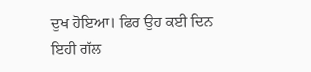ਦੁਖ ਹੋਇਆ। ਫਿਰ ਉਹ ਕਈ ਦਿਨ ਇਹੀ ਗੱਲ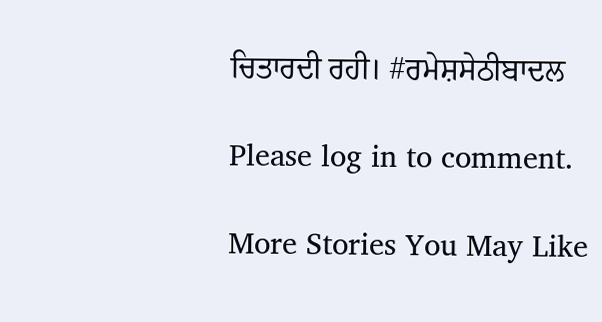ਚਿਤਾਰਦੀ ਰਹੀ। #ਰਮੇਸ਼ਸੇਠੀਬਾਦਲ

Please log in to comment.

More Stories You May Like